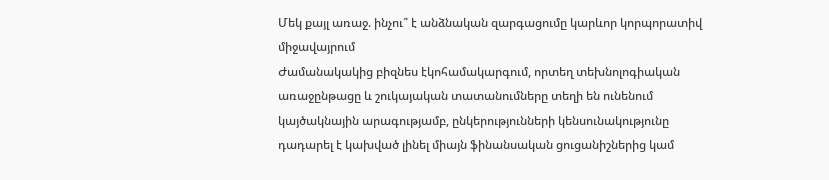Մեկ քայլ առաջ. ինչու՞ է անձնական զարգացումը կարևոր կորպորատիվ միջավայրում
Ժամանակակից բիզնես էկոհամակարգում, որտեղ տեխնոլոգիական առաջընթացը և շուկայական տատանումները տեղի են ունենում կայծակնային արագությամբ, ընկերությունների կենսունակությունը դադարել է կախված լինել միայն ֆինանսական ցուցանիշներից կամ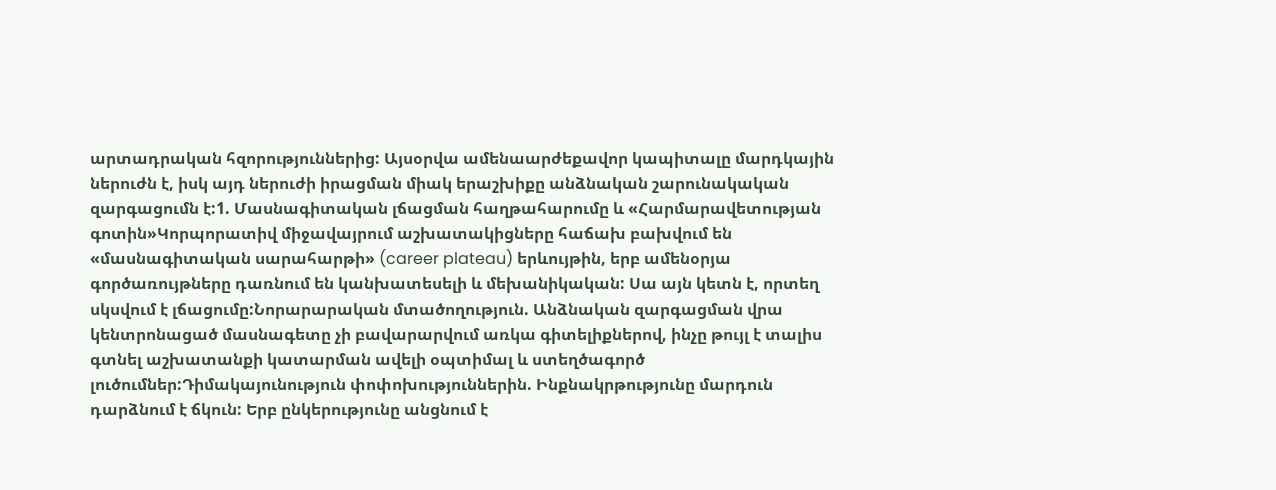արտադրական հզորություններից: Այսօրվա ամենաարժեքավոր կապիտալը մարդկային ներուժն է, իսկ այդ ներուժի իրացման միակ երաշխիքը անձնական շարունակական զարգացումն է:1. Մասնագիտական լճացման հաղթահարումը և «Հարմարավետության գոտին»Կորպորատիվ միջավայրում աշխատակիցները հաճախ բախվում են «մասնագիտական սարահարթի» (career plateau) երևույթին, երբ ամենօրյա գործառույթները դառնում են կանխատեսելի և մեխանիկական: Սա այն կետն է, որտեղ սկսվում է լճացումը:Նորարարական մտածողություն. Անձնական զարգացման վրա կենտրոնացած մասնագետը չի բավարարվում առկա գիտելիքներով, ինչը թույլ է տալիս գտնել աշխատանքի կատարման ավելի օպտիմալ և ստեղծագործ լուծումներ:Դիմակայունություն փոփոխություններին. Ինքնակրթությունը մարդուն դարձնում է ճկուն: Երբ ընկերությունը անցնում է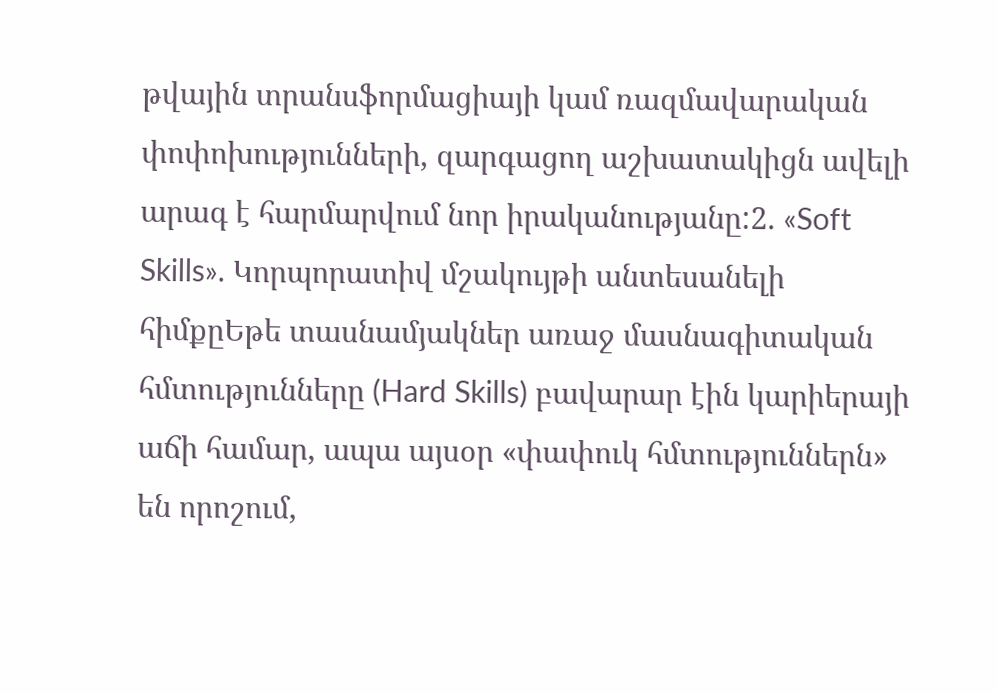թվային տրանսֆորմացիայի կամ ռազմավարական փոփոխությունների, զարգացող աշխատակիցն ավելի արագ է հարմարվում նոր իրականությանը:2. «Soft Skills». Կորպորատիվ մշակույթի անտեսանելի հիմքըԵթե տասնամյակներ առաջ մասնագիտական հմտությունները (Hard Skills) բավարար էին կարիերայի աճի համար, ապա այսօր «փափուկ հմտություններն» են որոշում,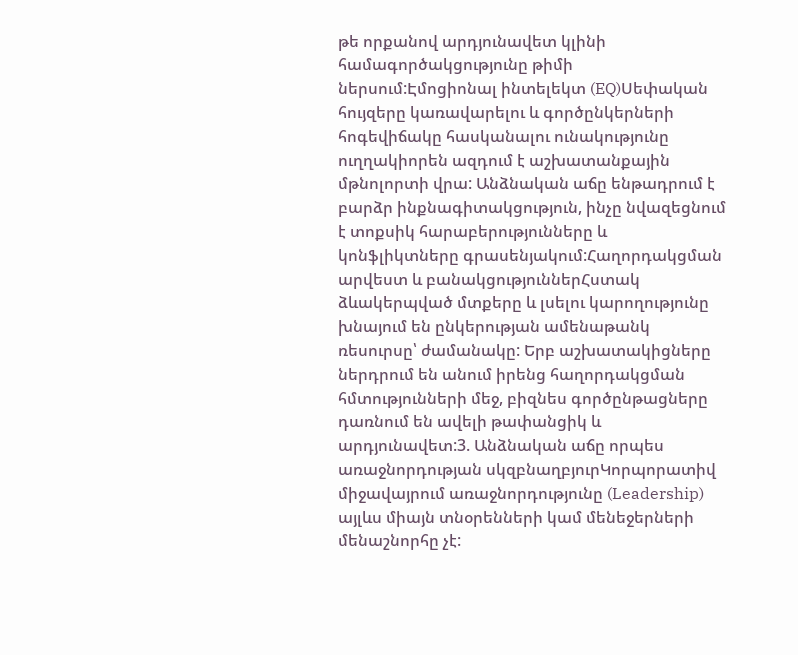թե որքանով արդյունավետ կլինի համագործակցությունը թիմի ներսում:Էմոցիոնալ ինտելեկտ (EQ)Սեփական հույզերը կառավարելու և գործընկերների հոգեվիճակը հասկանալու ունակությունը ուղղակիորեն ազդում է աշխատանքային մթնոլորտի վրա: Անձնական աճը ենթադրում է բարձր ինքնագիտակցություն, ինչը նվազեցնում է տոքսիկ հարաբերությունները և կոնֆլիկտները գրասենյակում:Հաղորդակցման արվեստ և բանակցություններՀստակ ձևակերպված մտքերը և լսելու կարողությունը խնայում են ընկերության ամենաթանկ ռեսուրսը՝ ժամանակը: Երբ աշխատակիցները ներդրում են անում իրենց հաղորդակցման հմտությունների մեջ, բիզնես գործընթացները դառնում են ավելի թափանցիկ և արդյունավետ:3. Անձնական աճը որպես առաջնորդության սկզբնաղբյուրԿորպորատիվ միջավայրում առաջնորդությունը (Leadership) այլևս միայն տնօրենների կամ մենեջերների մենաշնորհը չէ: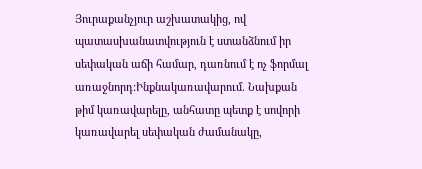Յուրաքանչյուր աշխատակից, ով պատասխանատվություն է ստանձնում իր սեփական աճի համար, դառնում է ոչ ֆորմալ առաջնորդ:Ինքնակառավարում. Նախքան թիմ կառավարելը, անհատը պետք է սովորի կառավարել սեփական ժամանակը,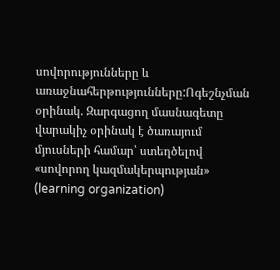սովորությունները և առաջնահերթությունները:Ոգեշնչման օրինակ. Զարգացող մասնագետը վարակիչ օրինակ է ծառայում մյուսների համար՝ ստեղծելով «սովորող կազմակերպության» (learning organization)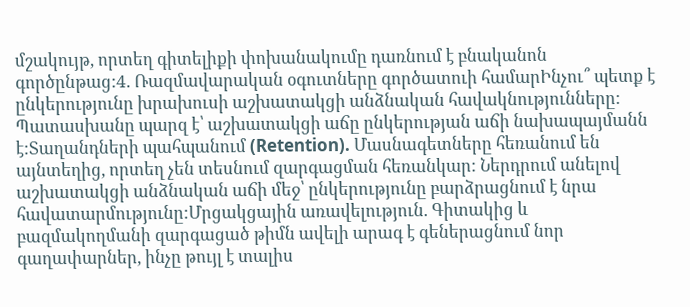մշակույթ, որտեղ գիտելիքի փոխանակումը դառնում է բնականոն գործընթաց:4. Ռազմավարական օգուտները գործատուի համարԻնչու՞ պետք է ընկերությունը խրախուսի աշխատակցի անձնական հավակնությունները: Պատասխանը պարզ է՝ աշխատակցի աճը ընկերության աճի նախապայմանն է:Տաղանդների պահպանում (Retention). Մասնագետները հեռանում են այնտեղից, որտեղ չեն տեսնում զարգացման հեռանկար: Ներդրում անելով աշխատակցի անձնական աճի մեջ՝ ընկերությունը բարձրացնում է նրա հավատարմությունը:Մրցակցային առավելություն. Գիտակից և բազմակողմանի զարգացած թիմն ավելի արագ է գեներացնում նոր գաղափարներ, ինչը թույլ է տալիս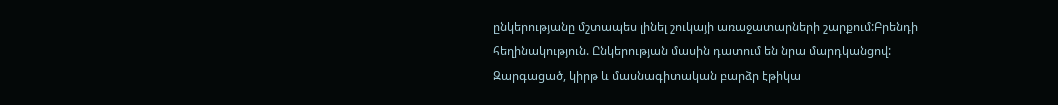ընկերությանը մշտապես լինել շուկայի առաջատարների շարքում:Բրենդի հեղինակություն. Ընկերության մասին դատում են նրա մարդկանցով: Զարգացած, կիրթ և մասնագիտական բարձր էթիկա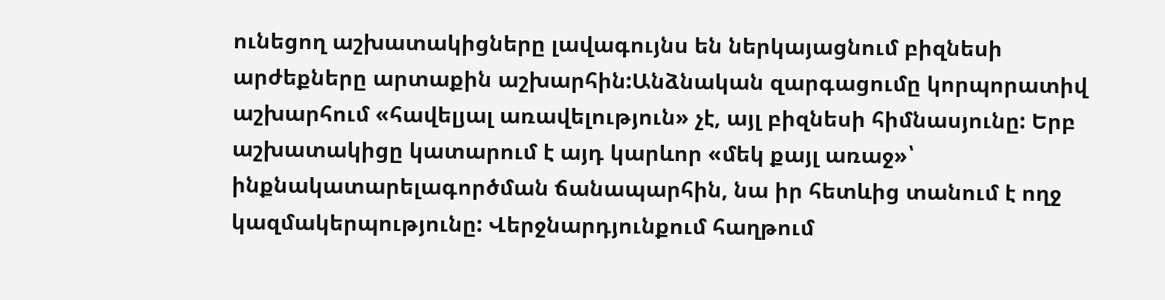ունեցող աշխատակիցները լավագույնս են ներկայացնում բիզնեսի արժեքները արտաքին աշխարհին:Անձնական զարգացումը կորպորատիվ աշխարհում «հավելյալ առավելություն» չէ, այլ բիզնեսի հիմնասյունը: Երբ աշխատակիցը կատարում է այդ կարևոր «մեկ քայլ առաջ»՝ ինքնակատարելագործման ճանապարհին, նա իր հետևից տանում է ողջ կազմակերպությունը: Վերջնարդյունքում հաղթում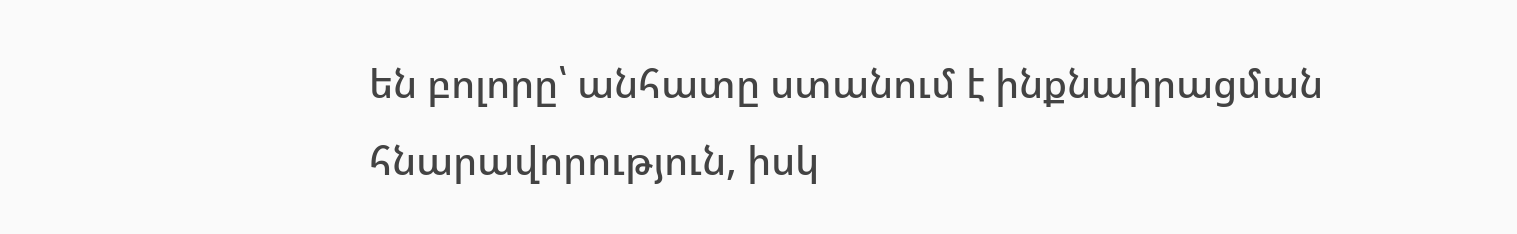են բոլորը՝ անհատը ստանում է ինքնաիրացման հնարավորություն, իսկ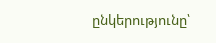ընկերությունը՝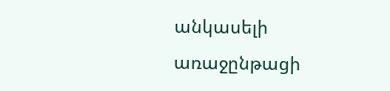անկասելի առաջընթացի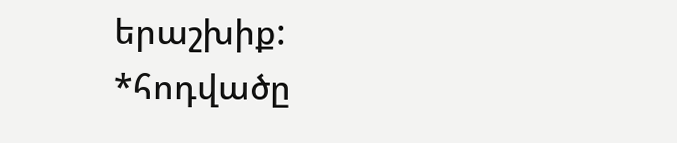երաշխիք:
*հոդվածը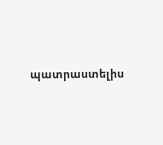պատրաստելիս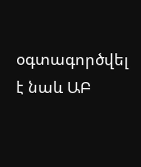օգտագործվել է նաև ԱԲ